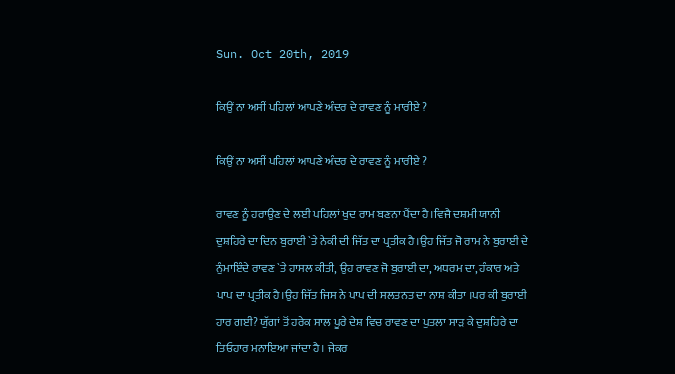Sun. Oct 20th, 2019

ਕਿਉਂ ਨਾ ਅਸੀਂ ਪਹਿਲਾਂ ਆਪਣੇ ਅੰਦਰ ਦੇ ਰਾਵਣ ਨੂੰ ਮਾਰੀਏ ?

ਕਿਉਂ ਨਾ ਅਸੀਂ ਪਹਿਲਾਂ ਆਪਣੇ ਅੰਦਰ ਦੇ ਰਾਵਣ ਨੂੰ ਮਾਰੀਏ ?

ਰਾਵਣ ਨੂੰ ਹਰਾਉਣ ਦੇ ਲਈ ਪਹਿਲਾਂ ਖੁਦ ਰਾਮ ਬਣਨਾ ਪੈਂਦਾ ਹੈ।ਵਿਜੈ ਦਸ਼ਮੀ ਯਾਨੀ ਦੁਸ਼ਹਿਰੇ ਦਾ ਦਿਨ ਬੁਰਾਈ `ਤੇ ਨੇਕੀ ਦੀ ਜਿੱਤ ਦਾ ਪ੍ਰਤੀਕ ਹੈ।ਉਹ ਜਿੱਤ ਜੋ ਰਾਮ ਨੇ ਬੁਰਾਈ ਦੇ ਨੁੰਮਾਇੰਦੇ ਰਾਵਣ `ਤੇ ਹਾਸਲ ਕੀਤੀ, ਉਹ ਰਾਵਣ ਜੋ ਬੁਰਾਈ ਦਾ, ਅਧਰਮ ਦਾ, ਹੰਕਾਰ ਅਤੇ ਪਾਪ ਦਾ ਪ੍ਰਤੀਕ ਹੈ।ਉਹ ਜਿੱਤ ਜਿਸ ਨੇ ਪਾਪ ਦੀ ਸਲਤਨਤ ਦਾ ਨਾਸ਼ ਕੀਤਾ ।ਪਰ ਕੀ ਬੁਰਾਈ ਹਾਰ ਗਈ? ਯੁੱਗਾਂ ਤੋਂ ਹਰੇਕ ਸਾਲ ਪੂਰੇ ਦੇਸ਼ ਵਿਚ ਰਾਵਣ ਦਾ ਪੁਤਲਾ ਸਾੜ ਕੇ ਦੁਸ਼ਹਿਰੇ ਦਾ ਤਿਓਹਾਰ ਮਨਾਇਆ ਜਾਂਦਾ ਹੈ। ਜੇਕਰ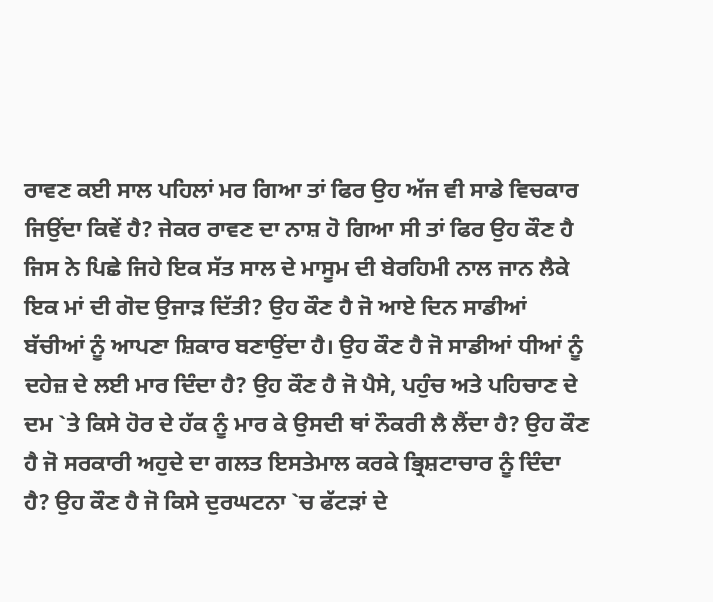ਰਾਵਣ ਕਈ ਸਾਲ ਪਹਿਲਾਂ ਮਰ ਗਿਆ ਤਾਂ ਫਿਰ ਉਹ ਅੱਜ ਵੀ ਸਾਡੇ ਵਿਚਕਾਰ ਜਿਉਂਦਾ ਕਿਵੇਂ ਹੈ? ਜੇਕਰ ਰਾਵਣ ਦਾ ਨਾਸ਼ ਹੋ ਗਿਆ ਸੀ ਤਾਂ ਫਿਰ ਉਹ ਕੌਣ ਹੈ ਜਿਸ ਨੇ ਪਿਛੇ ਜਿਹੇ ਇਕ ਸੱਤ ਸਾਲ ਦੇ ਮਾਸੂਮ ਦੀ ਬੇਰਹਿਮੀ ਨਾਲ ਜਾਨ ਲੈਕੇ ਇਕ ਮਾਂ ਦੀ ਗੋਦ ਉਜਾੜ ਦਿੱਤੀ? ਉਹ ਕੌਣ ਹੈ ਜੋ ਆਏ ਦਿਨ ਸਾਡੀਆਂ ਬੱਚੀਆਂ ਨੂੰ ਆਪਣਾ ਸ਼ਿਕਾਰ ਬਣਾਉਂਦਾ ਹੈ। ਉਹ ਕੌਣ ਹੈ ਜੋ ਸਾਡੀਆਂ ਧੀਆਂ ਨੂੰ ਦਹੇਜ਼ ਦੇ ਲਈ ਮਾਰ ਦਿੰਦਾ ਹੈ? ਉਹ ਕੌਣ ਹੈ ਜੋ ਪੈਸੇ, ਪਹੁੰਚ ਅਤੇ ਪਹਿਚਾਣ ਦੇ ਦਮ `ਤੇ ਕਿਸੇ ਹੋਰ ਦੇ ਹੱਕ ਨੂੰ ਮਾਰ ਕੇ ਉਸਦੀ ਥਾਂ ਨੌਕਰੀ ਲੈ ਲੈਂਦਾ ਹੈ? ਉਹ ਕੌਣ ਹੈ ਜੋ ਸਰਕਾਰੀ ਅਹੁਦੇ ਦਾ ਗਲਤ ਇਸਤੇਮਾਲ ਕਰਕੇ ਭ੍ਰਿਸ਼ਟਾਚਾਰ ਨੂੰ ਦਿੰਦਾ ਹੈ? ਉਹ ਕੌਣ ਹੈ ਜੋ ਕਿਸੇ ਦੁਰਘਟਨਾ `ਚ ਫੱਟੜਾਂ ਦੇ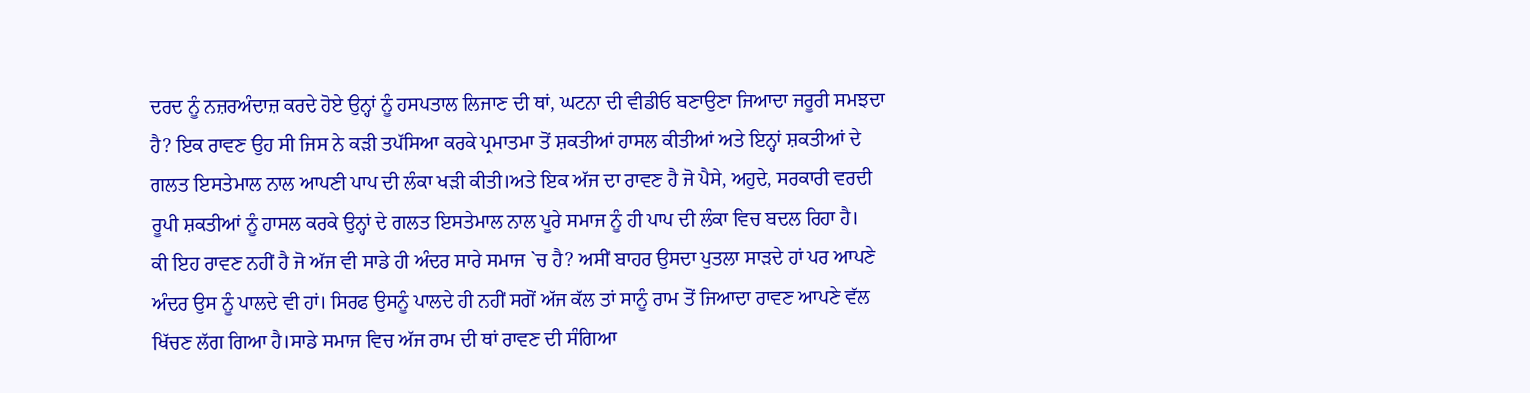ਦਰਦ ਨੂੰ ਨਜ਼ਰਅੰਦਾਜ਼ ਕਰਦੇ ਹੋਏ ਉਨ੍ਹਾਂ ਨੂੰ ਹਸਪਤਾਲ ਲਿਜਾਣ ਦੀ ਥਾਂ, ਘਟਨਾ ਦੀ ਵੀਡੀਓ ਬਣਾਉਣਾ ਜਿਆਦਾ ਜਰੂਰੀ ਸਮਝਦਾ ਹੈ? ਇਕ ਰਾਵਣ ਉਹ ਸੀ ਜਿਸ ਨੇ ਕੜੀ ਤਪੱਸਿਆ ਕਰਕੇ ਪ੍ਰਮਾਤਮਾ ਤੋਂ ਸ਼ਕਤੀਆਂ ਹਾਸਲ ਕੀਤੀਆਂ ਅਤੇ ਇਨ੍ਹਾਂ ਸ਼ਕਤੀਆਂ ਦੇ ਗਲਤ ਇਸਤੇਮਾਲ ਨਾਲ ਆਪਣੀ ਪਾਪ ਦੀ ਲੰਕਾ ਖੜੀ ਕੀਤੀ।ਅਤੇ ਇਕ ਅੱਜ ਦਾ ਰਾਵਣ ਹੈ ਜੋ ਪੈਸੇ, ਅਹੁਦੇ, ਸਰਕਾਰੀ ਵਰਦੀ ਰੂਪੀ ਸ਼ਕਤੀਆਂ ਨੂੰ ਹਾਸਲ ਕਰਕੇ ਉਨ੍ਹਾਂ ਦੇ ਗਲਤ ਇਸਤੇਮਾਲ ਨਾਲ ਪੂਰੇ ਸਮਾਜ ਨੂੰ ਹੀ ਪਾਪ ਦੀ ਲੰਕਾ ਵਿਚ ਬਦਲ ਰਿਹਾ ਹੈ।
ਕੀ ਇਹ ਰਾਵਣ ਨਹੀਂ ਹੈ ਜੋ ਅੱਜ ਵੀ ਸਾਡੇ ਹੀ ਅੰਦਰ ਸਾਰੇ ਸਮਾਜ `ਚ ਹੈ? ਅਸੀਂ ਬਾਹਰ ਉਸਦਾ ਪੁਤਲਾ ਸਾੜਦੇ ਹਾਂ ਪਰ ਆਪਣੇ ਅੰਦਰ ਉਸ ਨੂੰ ਪਾਲਦੇ ਵੀ ਹਾਂ। ਸਿਰਫ ਉਸਨੂੰ ਪਾਲਦੇ ਹੀ ਨਹੀਂ ਸਗੋਂ ਅੱਜ ਕੱਲ ਤਾਂ ਸਾਨੂੰ ਰਾਮ ਤੋਂ ਜਿਆਦਾ ਰਾਵਣ ਆਪਣੇ ਵੱਲ ਖਿੱਚਣ ਲੱਗ ਗਿਆ ਹੈ।ਸਾਡੇ ਸਮਾਜ ਵਿਚ ਅੱਜ ਰਾਮ ਦੀ ਥਾਂ ਰਾਵਣ ਦੀ ਸੰਗਿਆ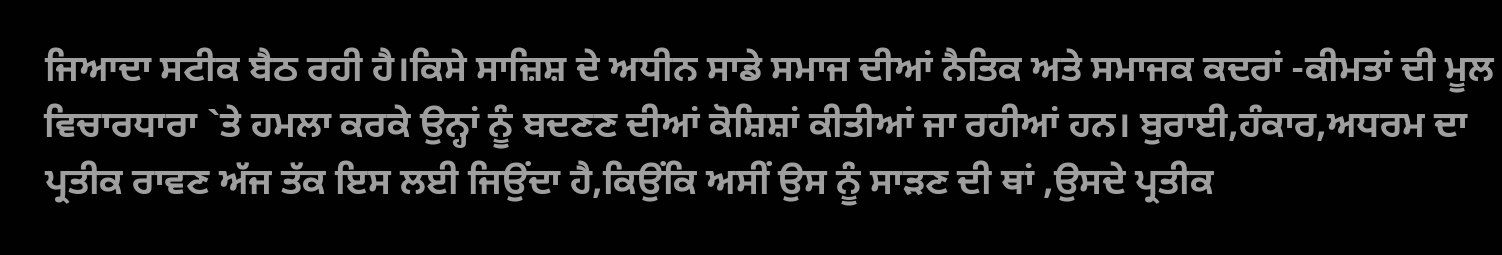ਜਿਆਦਾ ਸਟੀਕ ਬੈਠ ਰਹੀ ਹੈ।ਕਿਸੇ ਸਾਜ਼ਿਸ਼ ਦੇ ਅਧੀਨ ਸਾਡੇ ਸਮਾਜ ਦੀਆਂ ਨੈਤਿਕ ਅਤੇ ਸਮਾਜਕ ਕਦਰਾਂ -ਕੀਮਤਾਂ ਦੀ ਮੂਲ ਵਿਚਾਰਧਾਰਾ `ਤੇ ਹਮਲਾ ਕਰਕੇ ਉਨ੍ਹਾਂ ਨੂੰ ਬਦਣਣ ਦੀਆਂ ਕੋਸ਼ਿਸ਼ਾਂ ਕੀਤੀਆਂ ਜਾ ਰਹੀਆਂ ਹਨ। ਬੁਰਾਈ,ਹੰਕਾਰ,ਅਧਰਮ ਦਾ ਪ੍ਰਤੀਕ ਰਾਵਣ ਅੱਜ ਤੱਕ ਇਸ ਲਈ ਜਿਉਂਦਾ ਹੈ,ਕਿਉਂਕਿ ਅਸੀਂ ਉਸ ਨੂੰ ਸਾੜਣ ਦੀ ਥਾਂ ,ਉਸਦੇ ਪ੍ਰਤੀਕ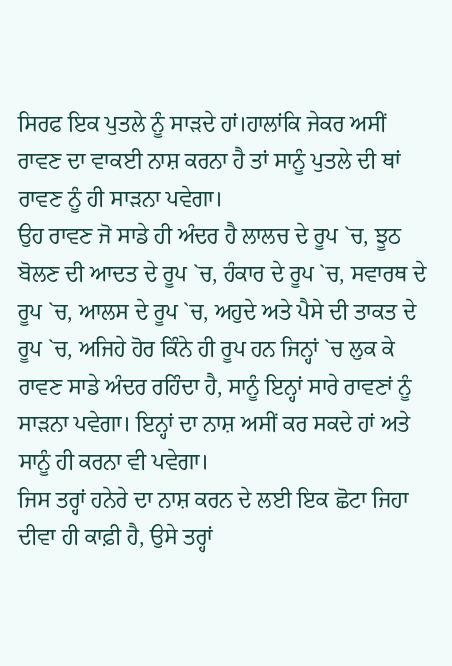ਸਿਰਫ ਇਕ ਪੁਤਲੇ ਨੂੰ ਸਾੜਦੇ ਹਾਂ।ਹਾਲਾਂਕਿ ਜੇਕਰ ਅਸੀਂ ਰਾਵਣ ਦਾ ਵਾਕਈ ਨਾਸ਼ ਕਰਨਾ ਹੈ ਤਾਂ ਸਾਨੂੰ ਪੁਤਲੇ ਦੀ ਥਾਂ ਰਾਵਣ ਨੂੰ ਹੀ ਸਾੜਨਾ ਪਵੇਗਾ।
ਉਹ ਰਾਵਣ ਜੋ ਸਾਡੇ ਹੀ ਅੰਦਰ ਹੈ ਲਾਲਚ ਦੇ ਰੂਪ `ਚ, ਝੂਠ ਬੋਲਣ ਦੀ ਆਦਤ ਦੇ ਰੂਪ `ਚ, ਹੰਕਾਰ ਦੇ ਰੂਪ `ਚ, ਸਵਾਰਥ ਦੇ ਰੂਪ `ਚ, ਆਲਸ ਦੇ ਰੂਪ `ਚ, ਅਹੁਦੇ ਅਤੇ ਪੈਸੇ ਦੀ ਤਾਕਤ ਦੇ ਰੂਪ `ਚ, ਅਜਿਹੇ ਹੋਰ ਕਿੰਨੇ ਹੀ ਰੂਪ ਹਨ ਜਿਨ੍ਹਾਂ `ਚ ਲੁਕ ਕੇ ਰਾਵਣ ਸਾਡੇ ਅੰਦਰ ਰਹਿੰਦਾ ਹੈ, ਸਾਨੂੰ ਇਨ੍ਹਾਂ ਸਾਰੇ ਰਾਵਣਾਂ ਨੂੰ ਸਾੜਨਾ ਪਵੇਗਾ। ਇਨ੍ਹਾਂ ਦਾ ਨਾਸ਼ ਅਸੀਂ ਕਰ ਸਕਦੇ ਹਾਂ ਅਤੇ ਸਾਨੂੰ ਹੀ ਕਰਨਾ ਵੀ ਪਵੇਗਾ।
ਜਿਸ ਤਰ੍ਹਾਂ ਹਨੇਰੇ ਦਾ ਨਾਸ਼ ਕਰਨ ਦੇ ਲਈ ਇਕ ਛੋਟਾ ਜਿਹਾ ਦੀਵਾ ਹੀ ਕਾਫ਼ੀ ਹੈ, ਉਸੇ ਤਰ੍ਹਾਂ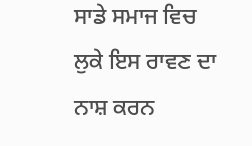ਸਾਡੇ ਸਮਾਜ ਵਿਚ ਲੁਕੇ ਇਸ ਰਾਵਣ ਦਾ ਨਾਸ਼ ਕਰਨ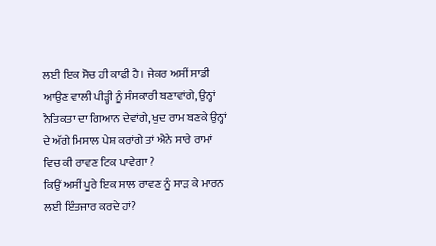ਲਈ ਇਕ ਸੋਚ ਹੀ ਕਾਫੀ ਹੈ। ਜੇਕਰ ਅਸੀਂ ਸਾਡੀ ਆਉਣ ਵਾਲੀ ਪੀੜ੍ਹੀ ਨੂੰ ਸੰਸਕਾਰੀ ਬਣਾਵਾਂਗੇ, ਉਨ੍ਹਾਂ ਨੈਤਿਕਤਾ ਦਾ ਗਿਆਨ ਦੇਵਾਂਗੇ, ਖੁਦ ਰਾਮ ਬਣਕੇ ਉਨ੍ਹਾਂ ਦੇ ਅੱਗੇ ਮਿਸਾਲ ਪੇਸ਼ ਕਰਾਂਗੇ ਤਾਂ ਐਨੇ ਸਾਰੇ ਰਾਮਾਂ ਵਿਚ ਕੀ ਰਾਵਣ ਟਿਕ ਪਾਵੇਗਾ ?
ਕਿਉਂ ਅਸੀਂ ਪੂਰੇ ਇਕ ਸਾਲ ਰਾਵਣ ਨੂੰ ਸਾੜ ਕੇ ਮਾਰਨ ਲਈ ਇੰਤਜਾਰ ਕਰਦੇ ਹਾਂ?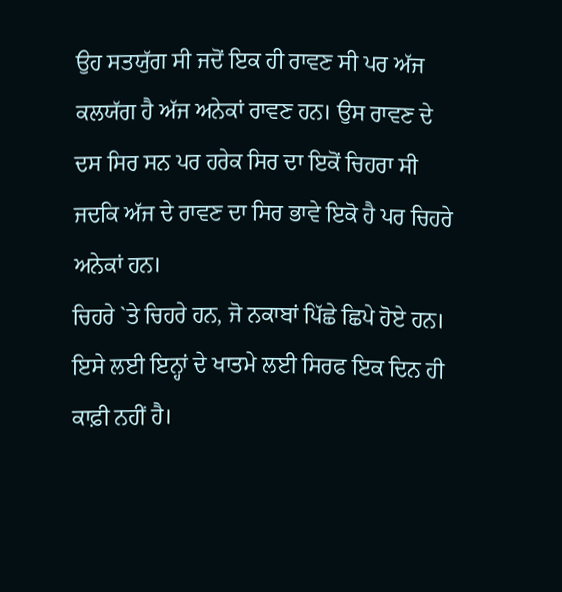ਉਹ ਸਤਯੁੱਗ ਸੀ ਜਦੋਂ ਇਕ ਹੀ ਰਾਵਣ ਸੀ ਪਰ ਅੱਜ ਕਲਯੱਗ ਹੈ ਅੱਜ ਅਨੇਕਾਂ ਰਾਵਣ ਹਨ। ਉਸ ਰਾਵਣ ਦੇ ਦਸ ਸਿਰ ਸਨ ਪਰ ਹਰੇਕ ਸਿਰ ਦਾ ਇਕੋਂ ਚਿਹਰਾ ਸੀ ਜਦਕਿ ਅੱਜ ਦੇ ਰਾਵਣ ਦਾ ਸਿਰ ਭਾਵੇ ਇਕੋ ਹੈ ਪਰ ਚਿਹਰੇ ਅਨੇਕਾਂ ਹਨ।
ਚਿਹਰੇ `ਤੇ ਚਿਹਰੇ ਹਨ, ਜੋ ਨਕਾਬਾਂ ਪਿੱਛੇ ਛਿਪੇ ਹੋਏ ਹਨ। ਇਸੇ ਲਈ ਇਨ੍ਹਾਂ ਦੇ ਖਾਤਮੇ ਲਈ ਸਿਰਫ ਇਕ ਦਿਨ ਹੀ ਕਾਫ਼ੀ ਨਹੀਂ ਹੈ।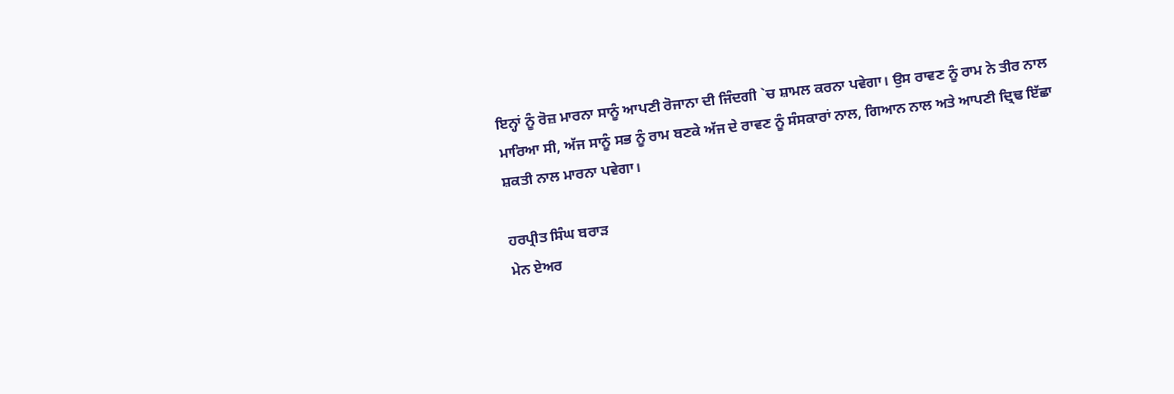ਇਨ੍ਹਾਂ ਨੂੰ ਰੋਜ਼ ਮਾਰਨਾ ਸਾਨੂੰ ਆਪਣੀ ਰੋਜਾਨਾ ਦੀ ਜਿੰਦਗੀ `ਚ ਸ਼ਾਮਲ ਕਰਨਾ ਪਵੇਗਾ। ਉਸ ਰਾਵਣ ਨੂੰ ਰਾਮ ਨੇ ਤੀਰ ਨਾਲ ਮਾਰਿਆ ਸੀ, ਅੱਜ ਸਾਨੂੰ ਸਭ ਨੂੰ ਰਾਮ ਬਣਕੇ ਅੱਜ ਦੇ ਰਾਵਣ ਨੂੰ ਸੰਸਕਾਰਾਂ ਨਾਲ, ਗਿਆਨ ਨਾਲ ਅਤੇ ਆਪਣੀ ਦ੍ਰਿਢ ਇੱਛਾ ਸ਼ਕਤੀ ਨਾਲ ਮਾਰਨਾ ਪਵੇਗਾ।

ਹਰਪ੍ਰੀਤ ਸਿੰਘ ਬਰਾੜ
ਮੇਨ ਏਅਰ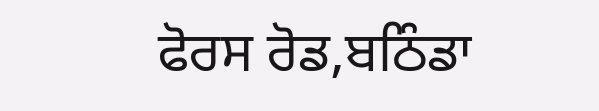ਫੋਰਸ ਰੋਡ,ਬਠਿੰਡਾ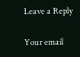Leave a Reply

Your email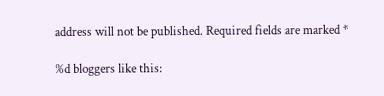address will not be published. Required fields are marked *

%d bloggers like this: